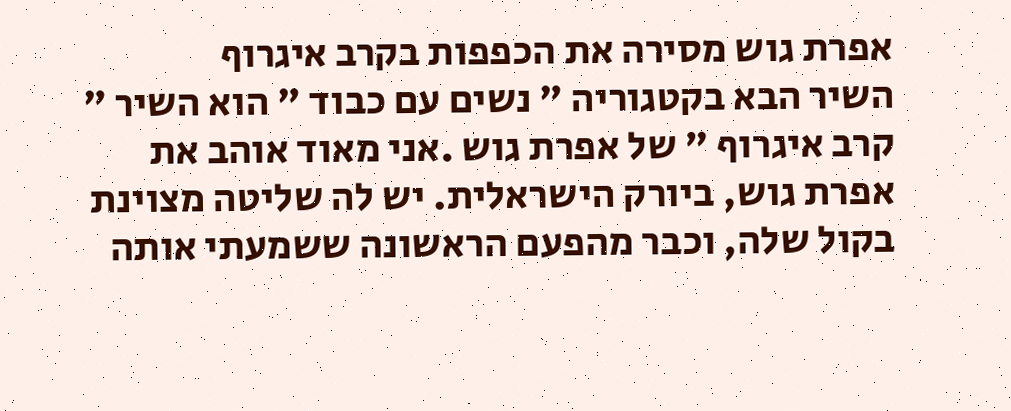אפרת גוש מסירה את הכפפות בקרב איגרוף
השיר הבא בקטגוריה " נשים עם כבוד " הוא השיר " קרב איגרוף " של אפרת גוש .אני מאוד אוהב את אפרת גוש, ביורק הישראלית. יש לה שליטה מצוינת בקול שלה, וכבר מהפעם הראשונה ששמעתי אותה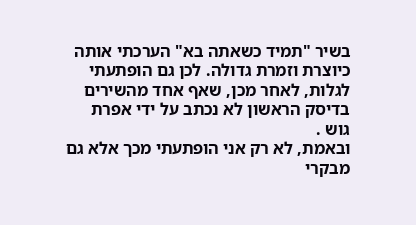בשיר "תמיד כשאתה בא" הערכתי אותה כיוצרת וזמרת גדולה. לכן גם הופתעתי לגלות, לאחר מכן, שאף אחד מהשירים בדיסק הראשון לא נכתב על ידי אפרת גוש .
ובאמת, לא רק אני הופתעתי מכך אלא גם מבקרי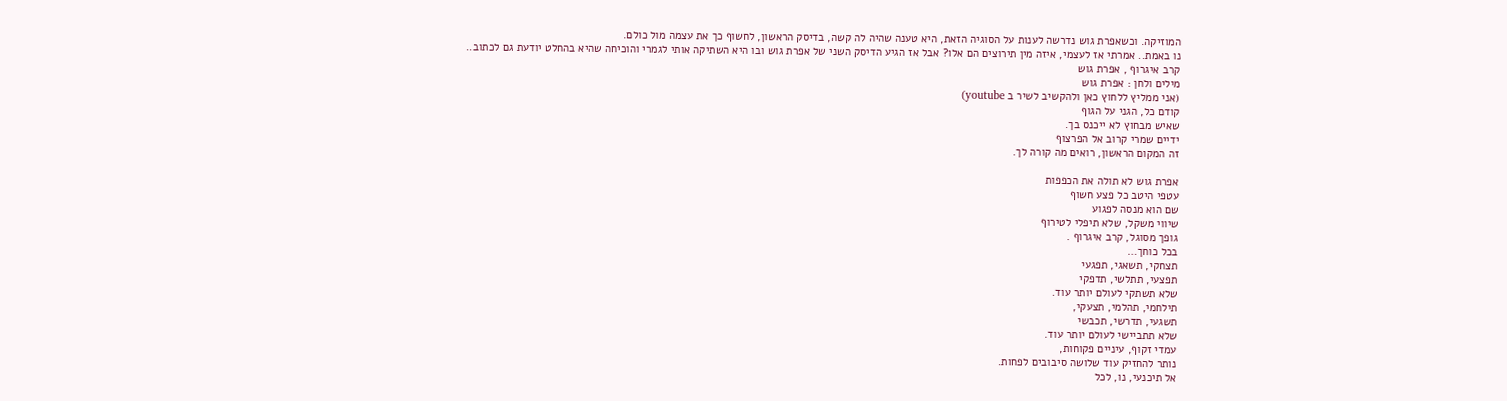המוזיקה. וכשאפרת גוש נדרשה לענות על הסוגיה הזאת, היא טענה שהיה לה קשה, בדיסק הראשון, לחשוף כך את עצמה מול כולם.
נו באמת.. אמרתי אז לעצמי, איזה מין תירוצים הם אלו? אבל אז הגיע הדיסק השני של אפרת גוש ובו היא השתיקה אותי לגמרי והוכיחה שהיא בהחלט יודעת גם לכתוב..
קרב איגרוף , אפרת גוש
מילים ולחן : אפרת גוש
(אני ממליץ ללחוץ כאן ולהקשיב לשיר ב youtube)
קודם כל, הגני על הגוף
שאיש מבחוץ לא ייכנס בך.
ידיים שמרי קרוב אל הפרצוף
זה המקום הראשון, רואים מה קורה לך.

אפרת גוש לא תולה את הכפפות
עטפי היטב כל פצע חשוף
שם הוא מנסה לפגוע
שיווי משקל, שלא תיפלי לטירוף
גופך מסוגל, קרב איגרוף .
בכל כוחך…
תצחקי, תשאגי, תפגעי
תפצעי, תתלשי, תדפקי
שלא תשתקי לעולם יותר עוד.
תילחמי, תהלמי, תצעקי,
תשגעי, תדרשי, תכבשי
שלא תתביישי לעולם יותר עוד.
עמדי זקוף, עיניים פקוחות,
נותר להחזיק עוד שלושה סיבובים לפחות.
אל תיכנעי, נו, לכל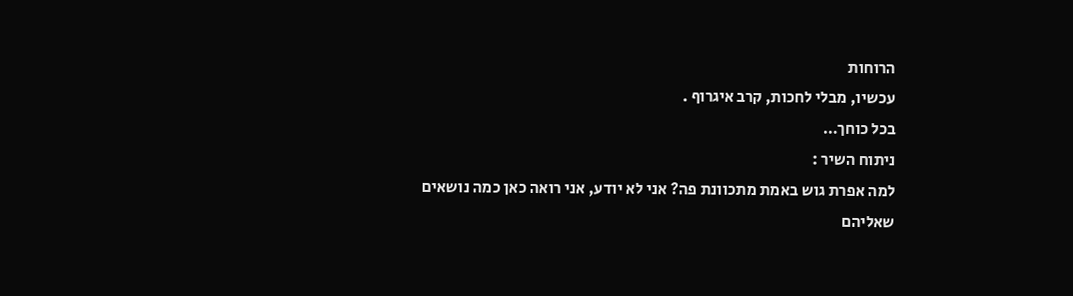הרוחות
עכשיו, מבלי לחכות, קרב איגרוף .
בכל כוחך…
ניתוח השיר :
למה אפרת גוש באמת מתכוונת פה? אני לא יודע, אני רואה כאן כמה נושאים שאליהם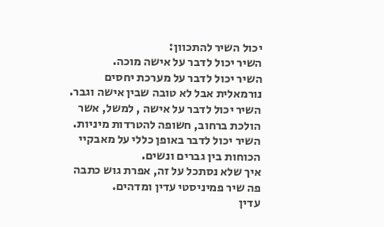יכול השיר להתכוון:
השיר יכול לדבר על אישה מוכה.
השיר יכול לדבר על מערכת יחסים נורמאלית אבל לא טובה שבין אישה וגבר.
השיר יכול לדבר על אישה , למשל, אשר הולכת ברחוב, חשופה להטרדות מיניות.
השיר יכול לדבר באופן כללי על מאבקיי הכוחות בין גברים ונשים.
איך שלא נסתכל על זה, אפרת גוש כתבה פה שיר פמיניסטי עדין ומדהים.
עדין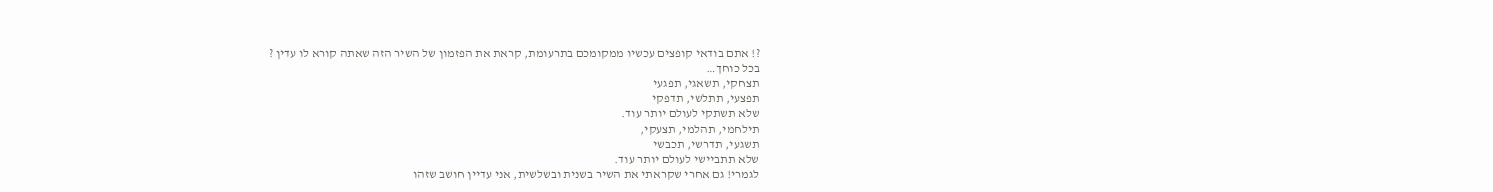?! אתם בודאי קופצים עכשיו ממקומכם בתרעומת, קראת את הפזמון של השיר הזה שאתה קורא לו עדין ?
בכל כוחך…
תצחקי, תשאגי, תפגעי
תפצעי, תתלשי, תדפקי
שלא תשתקי לעולם יותר עוד.
תילחמי, תהלמי, תצעקי,
תשגעי, תדרשי, תכבשי
שלא תתביישי לעולם יותר עוד.
לגמרי! גם אחרי שקראתי את השיר בשנית ובשלשית, אני עדיין חושב שזהו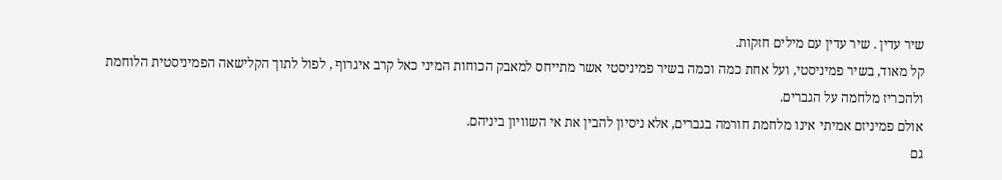שיר עדין . שיר עדין עם מילים חזקות.
קל מאוד, בשיר פמיניסטי, ועל אחת כמה וכמה בשיר פמיניסטי אשר מתייחס למאבק הכוחות המיני כאל קרב איגרוף , לפול לתוך הקלישאה הפמיניסטית הלוחמת ולהכריז מלחמה על הגברים.
אולם פמיניזם אמיתי אינו מלחמת חורמה בגברים, אלא ניסיון להבין את אי השוויון ביניהם.
גם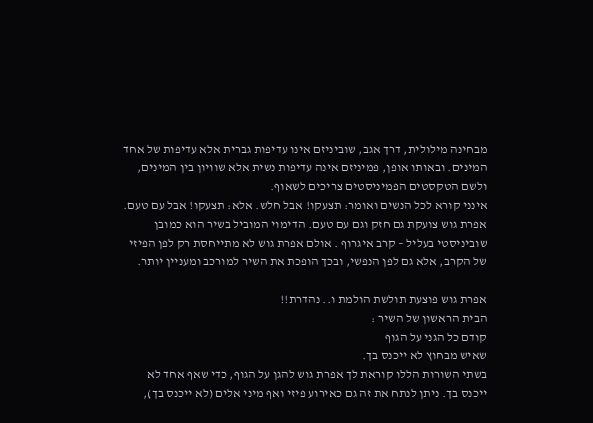מבחינה מילולית, דרך אגב, שוביניזם אינו עדיפות גברית אלא עדיפות של אחד המינים. ובאותו אופן, פמיניזם אינה עדיפות נשית אלא שוויון בין המינים, ולשם הטקסטים הפמיניסטים צריכים לשאוף.
אינני קורא לכל הנשים ואומר: תצעקו! אבל חלש. אלא: תצעקו! אבל עם טעם.
אפרת גוש צועקת גם חזק וגם עם טעם. הדימוי המוביל בשיר הוא כמובן שוביניסטי בעליל – קרב איגרוף . אולם אפרת גוש לא מתייחסת רק לפן הפיזי של הקרב, אלא גם לפן הנפשי, ובכך הופכת את השיר למורכב ומעניין יותר.

אפרת גוש פוצעת תולשת הולמת ו.. נהדרת!!
הבית הראשון של השיר :
קודם כל הגני על הגוף
שאיש מבחוץ לא ייכנס בך.
בשתי השורות הללו קוראת לך אפרת גוש להגן על הגוף, כדי שאף אחד לא ייכנס בך. ניתן לנתח את זה גם כאירוע פיזי ואף מיני אלים (לא ייכנס בך),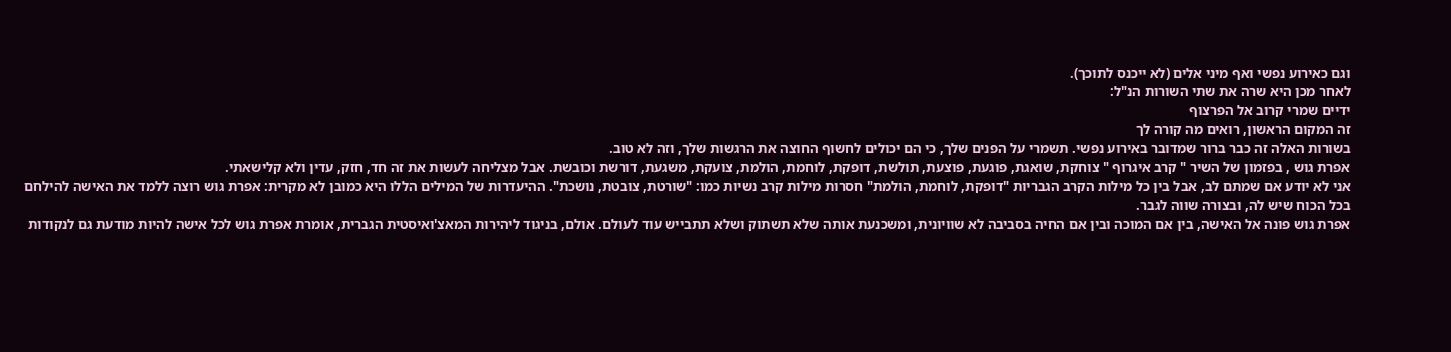וגם כאירוע נפשי ואף מיני אלים (לא ייכנס לתוכך).
לאחר מכן היא שרה את שתי השורות הנ"ל:
ידיים שמרי קרוב אל הפרצוף
זה המקום הראשון, רואים מה קורה לך
בשורות האלה זה כבר ברור שמדובר באירוע נפשי. תשמרי על הפנים שלך, כי הם יכולים לחשוף החוצה את הרגשות שלך, וזה לא טוב.
אפרת גוש , בפזמון של השיר " קרב איגרוף " צוחקת, שואגת, פוגעת, פוצעת, תולשת, דופקת, לוחמת, הולמת, צועקת, משגעת, דורשת וכובשת. אבל מצליחה לעשות את זה חד, חזק, עדין ולא קלישאתי.
אני לא יודע אם שמתם לב, אבל בין כל מילות הקרב הגבריות "דופקת, לוחמת, הולמת" חסרות מילות קרב נשיות כמו: "שורטת, צובטת, נושכת". ההיעדרות של המילים הללו היא כמובן לא מקרית: אפרת גוש רוצה ללמד את האישה להילחם בכל הכוח שיש לה, ובצורה שווה לגבר.
אפרת גוש פונה אל האישה, בין אם המוכה ובין אם החיה בסביבה לא שוויונית, ומשכנעת אותה שלא תשתוק ושלא תתבייש עוד לעולם. אולם, בניגוד ליהירות המאצ'ואיסטית הגברית, אומרת אפרת גוש לכל אישה להיות מודעת גם לנקודות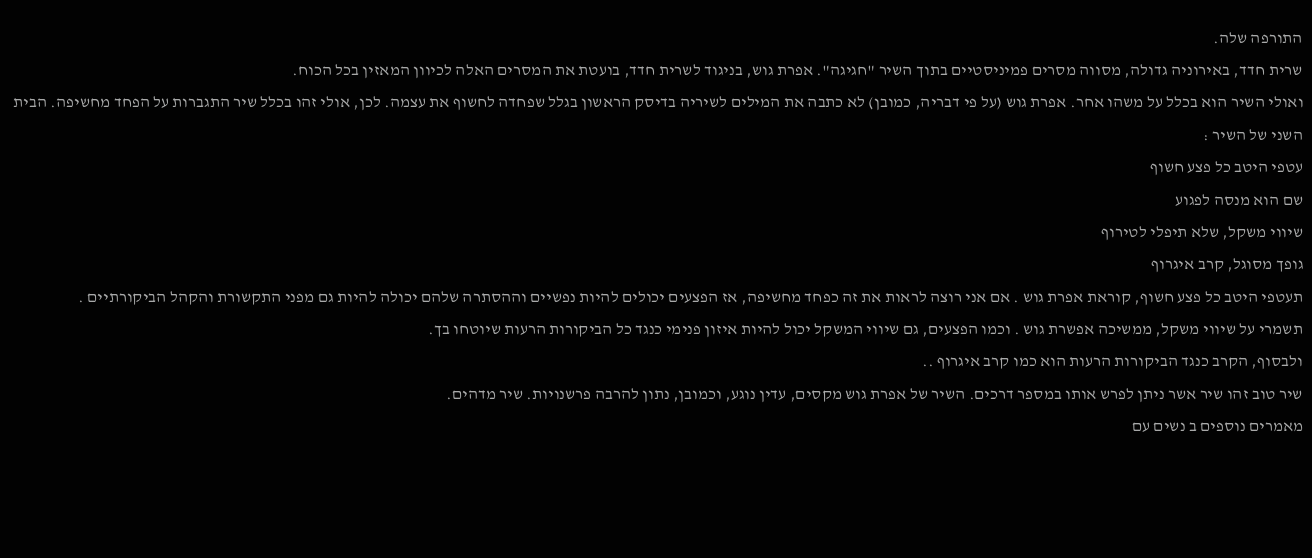התורפה שלה.
שרית חדד, באירוניה גדולה, מסווה מסרים פמיניסטיים בתוך השיר "חגיגה". אפרת גוש, בניגוד לשרית חדד, בועטת את המסרים האלה לכיוון המאזין בכל הכוח.
ואולי השיר הוא בכלל על משהו אחר. אפרת גוש (על פי דבריה, כמובן) לא כתבה את המילים לשיריה בדיסק הראשון בגלל שפחדה לחשוף את עצמה. לכן, אולי זהו בכלל שיר התגברות על הפחד מחשיפה. הבית השני של השיר :
עטפי היטב כל פצע חשוף
שם הוא מנסה לפגוע
שיווי משקל, שלא תיפלי לטירוף
גופך מסוגל, קרב איגרוף
תעטפי היטב כל פצע חשוף, קוראת אפרת גוש . אם אני רוצה לראות את זה כפחד מחשיפה, אז הפצעים יכולים להיות נפשיים וההסתרה שלהם יכולה להיות גם מפני התקשורת והקהל הביקורתיים .
תשמרי על שיווי משקל, ממשיכה אפשרת גוש . וכמו הפצעים, גם שיווי המשקל יכול להיות איזון פנימי כנגד כל הביקורות הרעות שיוטחו בך.
ולבסוף, הקרב כנגד הביקורות הרעות הוא כמו קרב איגרוף ..
שיר טוב זהו שיר אשר ניתן לפרש אותו במספר דרכים. השיר של אפרת גוש מקסים, עדין נוגע, וכמובן, נתון להרבה פרשנויות. שיר מדהים.
מאמרים נוספים ב נשים עם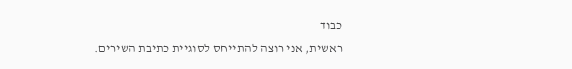כבוד
ראשית, אני רוצה להתייחס לסוגיית כתיבת השירים.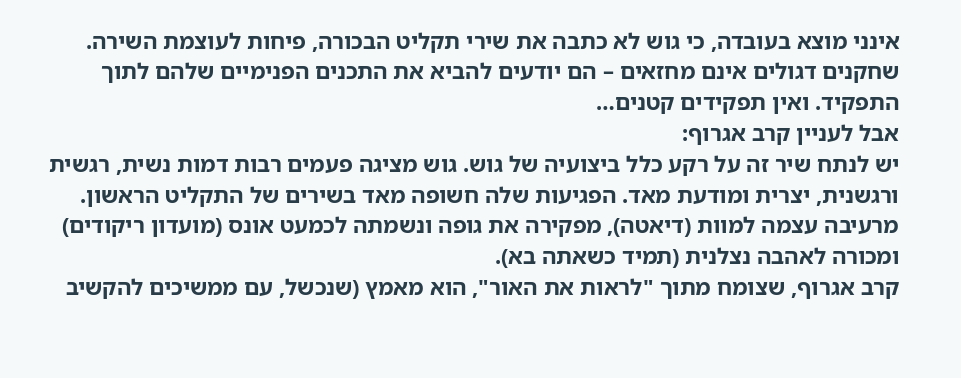אינני מוצא בעובדה, כי גוש לא כתבה את שירי תקליט הבכורה, פיחות לעוצמת השירה. שחקנים דגולים אינם מחזאים – הם יודעים להביא את התכנים הפנימיים שלהם לתוך התפקיד. ואין תפקידים קטנים…
אבל לעניין קרב אגרוף:
יש לנתח שיר זה על רקע כלל ביצועיה של גוש. גוש מציגה פעמים רבות דמות נשית, רגשית ורגשנית, יצרית ומודעת מאד. הפגיעות שלה חשופה מאד בשירים של התקליט הראשון. מרעיבה עצמה למוות (דיאטה), מפקירה את גופה ונשמתה לכמעט אונס (מועדון ריקודים) ומכורה לאהבה נצלנית (תמיד כשאתה בא).
קרב אגרוף, שצומח מתוך "לראות את האור", הוא מאמץ (שנכשל, עם ממשיכים להקשיב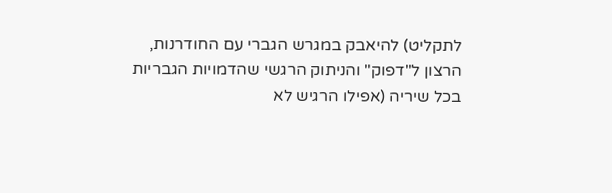לתקליט) להיאבק במגרש הגברי עם החודרנות, הרצון ל"דפוק" והניתוק הרגשי שהדמויות הגבריות בכל שיריה (אפילו הרגיש לא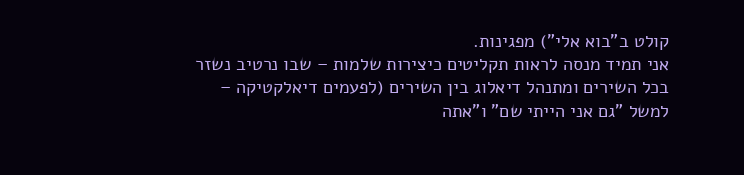קולט ב"בוא אלי") מפגינות.
אני תמיד מנסה לראות תקליטים כיצירות שלמות – שבו נרטיב נשזר בכל השירים ומתנהל דיאלוג בין השירים (לפעמים דיאלקטיקה – למשל "גם אני הייתי שם" ו"אתה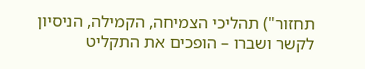תחזור") תהליכי הצמיחה, הקמילה, הניסיון לקשר ושברו – הופכים את התקליט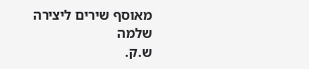מאוסף שירים ליצירה שלמה
ש.ק.